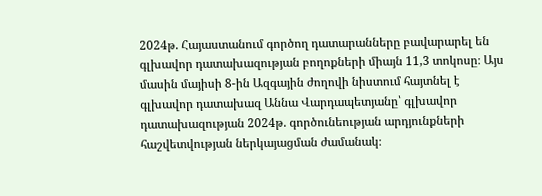2024թ. Հայաստանում գործող դատարանները բավարարել են գլխավոր դատախազության բողոքների միայն 11,3 տոկոսը։ Այս մասին մայիսի 8-ին Ազգային ժողովի նիստում հայտնել է գլխավոր դատախազ Աննա Վարդապետյանը՝ գլխավոր դատախազության 2024թ. գործունեության արդյունքների հաշվետվության ներկայացման ժամանակ։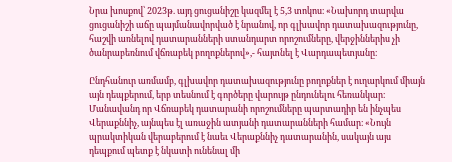Նրա խոսքով՝ 2023թ. այդ ցուցանիշը կազմել է 5,3 տոկոս։ «Նախորդ տարվա ցուցանիշի աճը պայմանավորված է նրանով, որ գլխավոր դատախազությունը, հաշվի առնելով դատարանների ստանդարտ որոշումները, վերջիններիս չի ծանրաբեռնում վճռաբեկ բողոքներով»,- հայտնել է Վարդապետյանը։

Ընդհանուր առմամբ, գլխավոր դատախազությունը բողոքներ է ուղարկում միայն այն դեպքերում, երբ տեսնում է գործերը վարույթ ընդունելու հեռանկար։ Մանավանդ որ Վճռաբեկ դատարանի որոշումները պարտադիր են ինչպես Վերաքննիչ, այնպես էլ առաջին ատյանի դատարանների համար։ «Նույն պրակտիկան վերաբերում է նաեւ Վերաքննիչ դատարանին, սակայն այս դեպքում պետք է նկատի ունենալ մի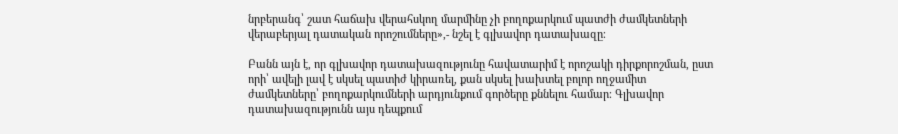նրբերանգ՝ շատ հաճախ վերահսկող մարմինը չի բողոքարկում պատժի ժամկետների վերաբերյալ դատական որոշումները»,- նշել է գլխավոր դատախազը։

Բանն այն է, որ գլխավոր դատախազությունը հավատարիմ է որոշակի դիրքորոշման, ըստ որի՝ ավելի լավ է սկսել պատիժ կիրառել, քան սկսել խախտել բոլոր ողջամիտ ժամկետները՝ բողոքարկումների արդյունքում գործերը քննելու համար։ Գլխավոր դատախազությունն այս դեպքում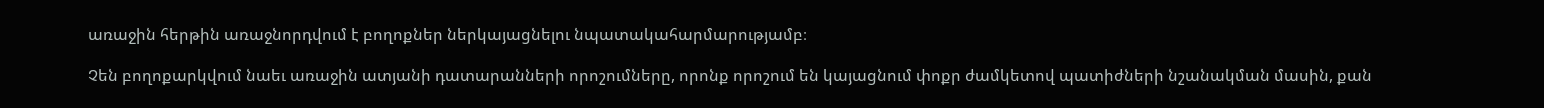առաջին հերթին առաջնորդվում է բողոքներ ներկայացնելու նպատակահարմարությամբ։

Չեն բողոքարկվում նաեւ առաջին ատյանի դատարանների որոշումները, որոնք որոշում են կայացնում փոքր ժամկետով պատիժների նշանակման մասին, քան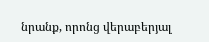նրանք, որոնց վերաբերյալ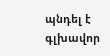պնդել է գլխավոր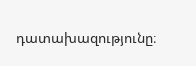դատախազությունը։